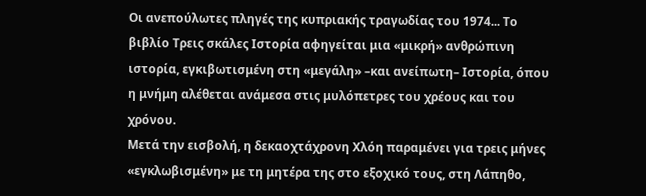Οι ανεπούλωτες πληγές της κυπριακής τραγωδίας του 1974... Το βιβλίο Τρεις σκάλες Ιστορία αφηγείται μια «μικρή» ανθρώπινη ιστορία, εγκιβωτισμένη στη «μεγάλη» –και ανείπωτη– Ιστορία, όπου η μνήμη αλέθεται ανάμεσα στις μυλόπετρες του χρέους και του χρόνου.
Μετά την εισβολή, η δεκαοχτάχρονη Χλόη παραμένει για τρεις μήνες «εγκλωβισμένη» με τη μητέρα της στο εξοχικό τους, στη Λάπηθο,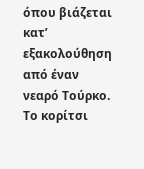όπου βιάζεται κατ’ εξακολούθηση από έναν νεαρό Τούρκο. Το κορίτσι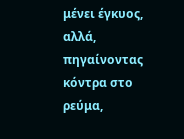μένει έγκυος, αλλά, πηγαίνοντας κόντρα στο ρεύμα,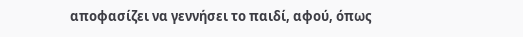αποφασίζει να γεννήσει το παιδί, αφού, όπως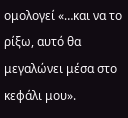ομολογεί «…και να το ρίξω, αυτό θα μεγαλώνει μέσα στο κεφάλι μου».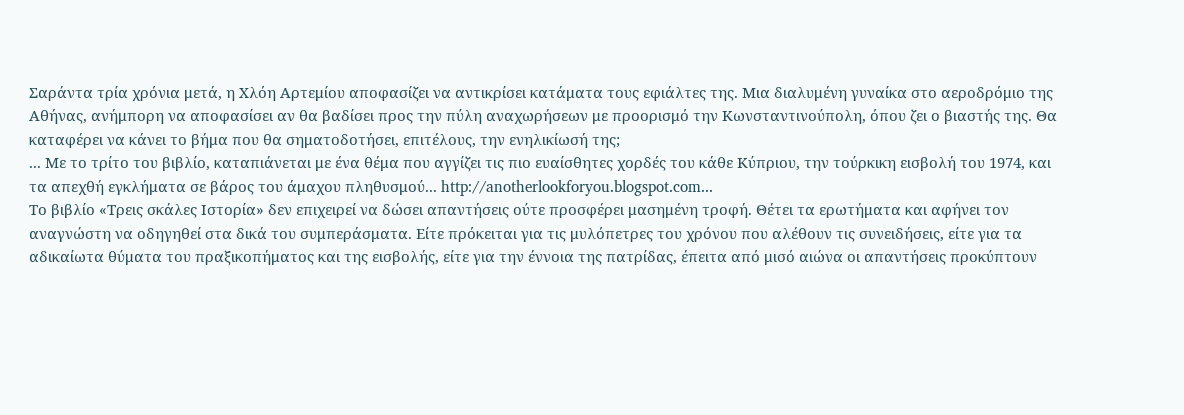Σαράντα τρία χρόνια μετά, η Χλόη Αρτεμίου αποφασίζει να αντικρίσει κατάματα τους εφιάλτες της. Μια διαλυμένη γυναίκα στο αεροδρόμιο της Αθήνας, ανήμπορη να αποφασίσει αν θα βαδίσει προς την πύλη αναχωρήσεων με προορισμό την Κωνσταντινούπολη, όπου ζει ο βιαστής της. Θα καταφέρει να κάνει το βήμα που θα σηματοδοτήσει, επιτέλους, την ενηλικίωσή της;
... Με το τρίτο του βιβλίο, καταπιάνεται με ένα θέμα που αγγίζει τις πιο ευαίσθητες χορδές του κάθε Κύπριου, την τούρκικη εισβολή του 1974, και τα απεχθή εγκλήματα σε βάρος του άμαχου πληθυσμού... http://anotherlookforyou.blogspot.com...
Το βιβλίο «Τρεις σκάλες Ιστορία» δεν επιχειρεί να δώσει απαντήσεις ούτε προσφέρει μασημένη τροφή. Θέτει τα ερωτήματα και αφήνει τον αναγνώστη να οδηγηθεί στα δικά του συμπεράσματα. Είτε πρόκειται για τις μυλόπετρες του χρόνου που αλέθουν τις συνειδήσεις, είτε για τα αδικαίωτα θύματα του πραξικοπήματος και της εισβολής, είτε για την έννοια της πατρίδας, έπειτα από μισό αιώνα οι απαντήσεις προκύπτουν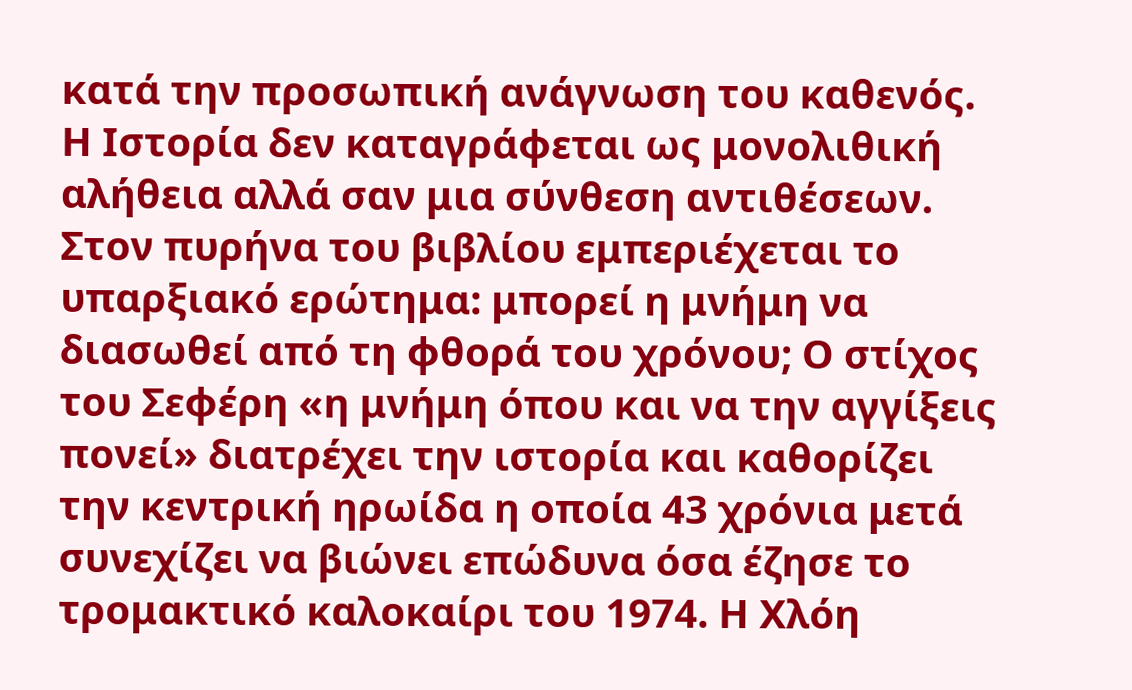κατά την προσωπική ανάγνωση του καθενός. Η Ιστορία δεν καταγράφεται ως μονολιθική αλήθεια αλλά σαν μια σύνθεση αντιθέσεων. Στον πυρήνα του βιβλίου εμπεριέχεται το υπαρξιακό ερώτημα: μπορεί η μνήμη να διασωθεί από τη φθορά του χρόνου; Ο στίχος του Σεφέρη «η μνήμη όπου και να την αγγίξεις πονεί» διατρέχει την ιστορία και καθορίζει την κεντρική ηρωίδα η οποία 43 χρόνια μετά συνεχίζει να βιώνει επώδυνα όσα έζησε το τρομακτικό καλοκαίρι του 1974. Η Χλόη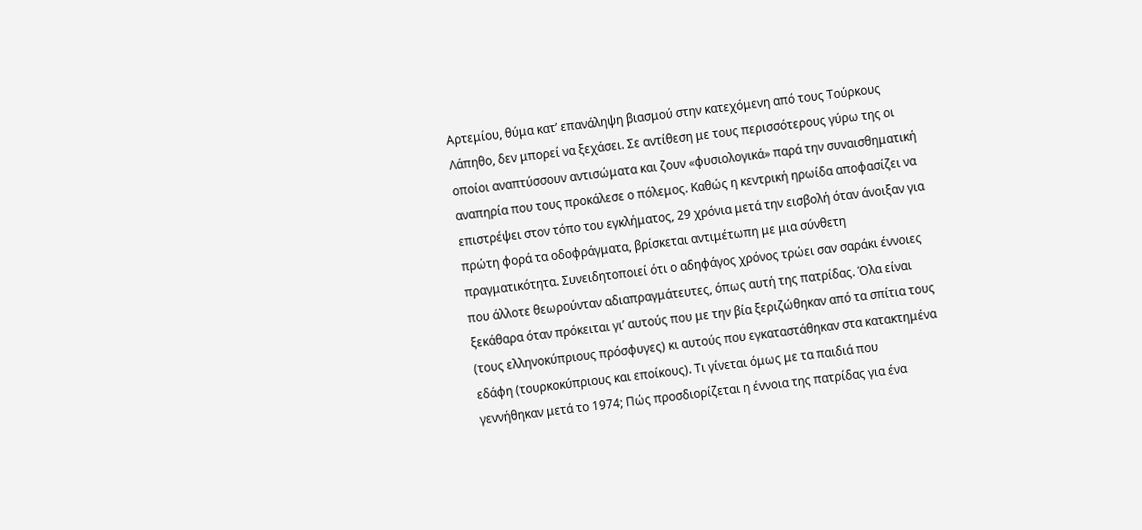Αρτεμίου, θύμα κατ’ επανάληψη βιασμού στην κατεχόμενη από τους Τούρκους Λάπηθο, δεν μπορεί να ξεχάσει. Σε αντίθεση με τους περισσότερους γύρω της οι οποίοι αναπτύσσουν αντισώματα και ζουν «φυσιολογικά» παρά την συναισθηματική αναπηρία που τους προκάλεσε ο πόλεμος. Καθώς η κεντρική ηρωίδα αποφασίζει να επιστρέψει στον τόπο του εγκλήματος, 29 χρόνια μετά την εισβολή όταν άνοιξαν για πρώτη φορά τα οδοφράγματα, βρίσκεται αντιμέτωπη με μια σύνθετη πραγματικότητα. Συνειδητοποιεί ότι ο αδηφάγος χρόνος τρώει σαν σαράκι έννοιες που άλλοτε θεωρούνταν αδιαπραγμάτευτες, όπως αυτή της πατρίδας. Όλα είναι ξεκάθαρα όταν πρόκειται γι’ αυτούς που με την βία ξεριζώθηκαν από τα σπίτια τους (τους ελληνοκύπριους πρόσφυγες) κι αυτούς που εγκαταστάθηκαν στα κατακτημένα εδάφη (τουρκοκύπριους και εποίκους). Τι γίνεται όμως με τα παιδιά που γεννήθηκαν μετά το 1974; Πώς προσδιορίζεται η έννοια της πατρίδας για ένα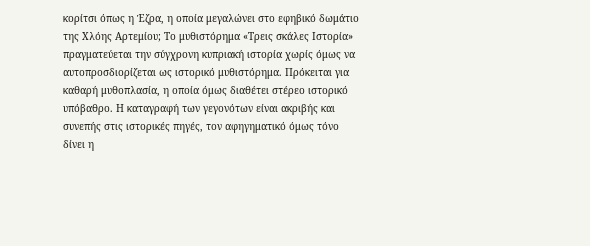κορίτσι όπως η Έζρα, η οποία μεγαλώνει στο εφηβικό δωμάτιο της Χλόης Αρτεμίου; Το μυθιστόρημα «Τρεις σκάλες Ιστορία» πραγματεύεται την σύγχρονη κυπριακή ιστορία χωρίς όμως να αυτοπροσδιορίζεται ως ιστορικό μυθιστόρημα. Πρόκειται για καθαρή μυθοπλασία, η οποία όμως διαθέτει στέρεο ιστορικό υπόβαθρο. Η καταγραφή των γεγονότων είναι ακριβής και συνεπής στις ιστορικές πηγές, τον αφηγηματικό όμως τόνο δίνει η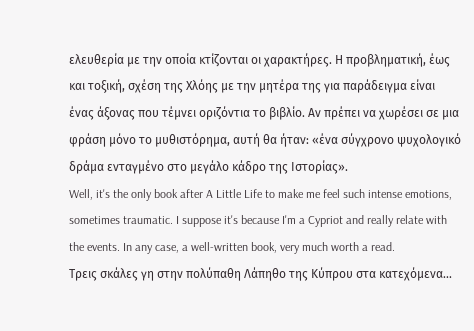ελευθερία με την οποία κτίζονται οι χαρακτήρες. Η προβληματική, έως και τοξική, σχέση της Χλόης με την μητέρα της για παράδειγμα είναι ένας άξονας που τέμνει οριζόντια το βιβλίο. Αν πρέπει να χωρέσει σε μια φράση μόνο το μυθιστόρημα, αυτή θα ήταν: «ένα σύγχρονο ψυχολογικό δράμα ενταγμένο στο μεγάλο κάδρο της Ιστορίας».
Well, it's the only book after A Little Life to make me feel such intense emotions, sometimes traumatic. I suppose it's because I'm a Cypriot and really relate with the events. In any case, a well-written book, very much worth a read.
Τρεις σκάλες γη στην πολύπαθη Λάπηθο της Κύπρου στα κατεχόμενα...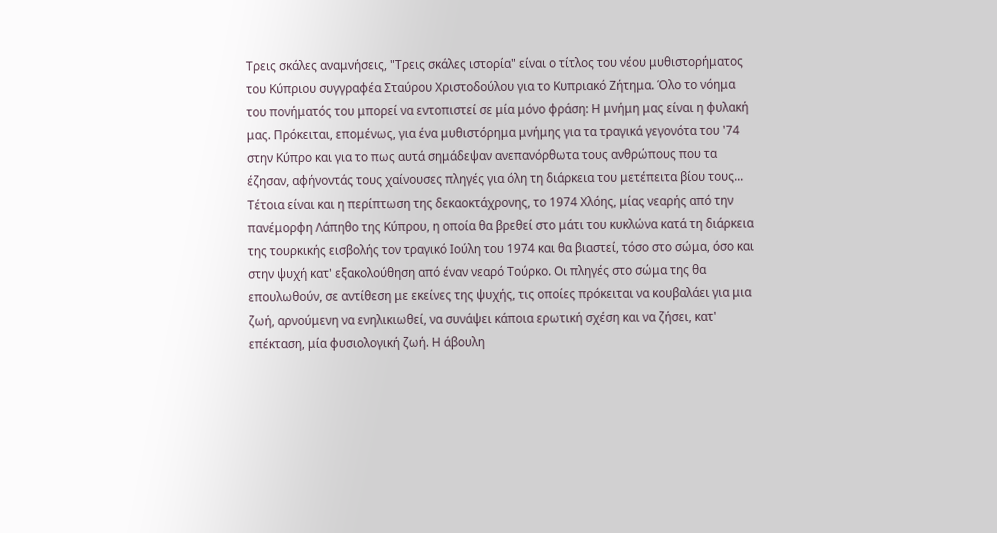Τρεις σκάλες αναμνήσεις, "Τρεις σκάλες ιστορία" είναι ο τίτλος του νέου μυθιστορήματος του Κύπριου συγγραφέα Σταύρου Χριστοδούλου για το Κυπριακό Ζήτημα. Όλο το νόημα του πονήματός του μπορεί να εντοπιστεί σε μία μόνο φράση: Η μνήμη μας είναι η φυλακή μας. Πρόκειται, επομένως, για ένα μυθιστόρημα μνήμης για τα τραγικά γεγονότα του '74 στην Κύπρο και για το πως αυτά σημάδεψαν ανεπανόρθωτα τους ανθρώπους που τα έζησαν, αφήνοντάς τους χαίνουσες πληγές για όλη τη διάρκεια του μετέπειτα βίου τους... Τέτοια είναι και η περίπτωση της δεκαοκτάχρονης, το 1974 Χλόης, μίας νεαρής από την πανέμορφη Λάπηθο της Κύπρου, η οποία θα βρεθεί στο μάτι του κυκλώνα κατά τη διάρκεια της τουρκικής εισβολής τον τραγικό Ιούλη του 1974 και θα βιαστεί, τόσο στο σώμα, όσο και στην ψυχή κατ' εξακολούθηση από έναν νεαρό Τούρκο. Οι πληγές στο σώμα της θα επουλωθούν, σε αντίθεση με εκείνες της ψυχής, τις οποίες πρόκειται να κουβαλάει για μια ζωή, αρνούμενη να ενηλικιωθεί, να συνάψει κάποια ερωτική σχέση και να ζήσει, κατ' επέκταση, μία φυσιολογική ζωή. Η άβουλη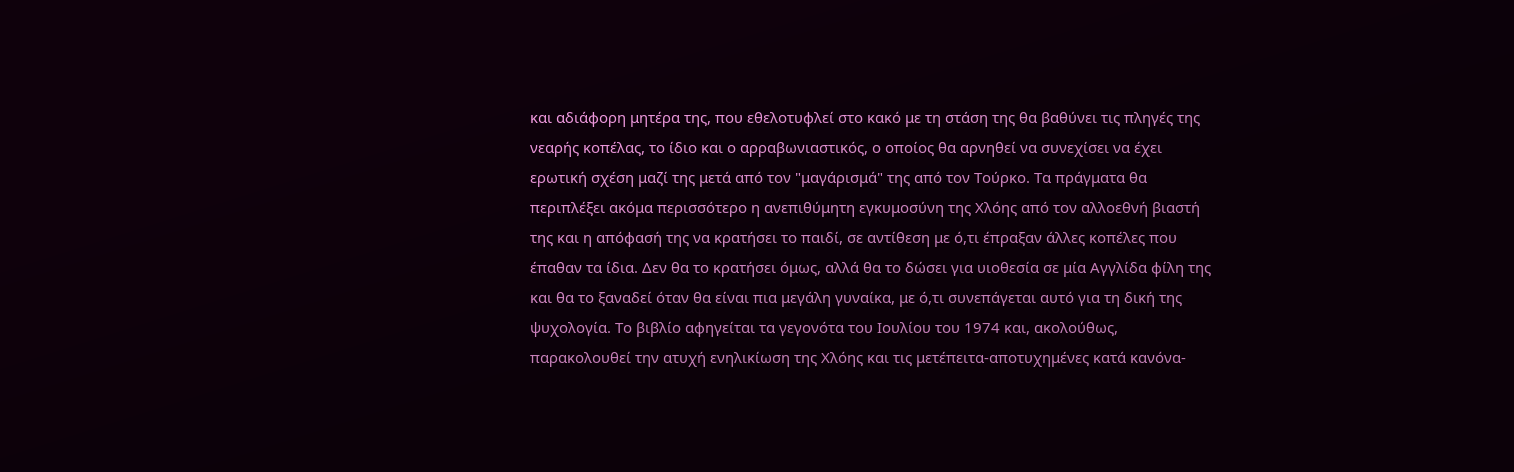και αδιάφορη μητέρα της, που εθελοτυφλεί στο κακό με τη στάση της θα βαθύνει τις πληγές της νεαρής κοπέλας, το ίδιο και ο αρραβωνιαστικός, ο οποίος θα αρνηθεί να συνεχίσει να έχει ερωτική σχέση μαζί της μετά από τον "μαγάρισμά" της από τον Τούρκο. Τα πράγματα θα περιπλέξει ακόμα περισσότερο η ανεπιθύμητη εγκυμοσύνη της Χλόης από τον αλλοεθνή βιαστή της και η απόφασή της να κρατήσει το παιδί, σε αντίθεση με ό,τι έπραξαν άλλες κοπέλες που έπαθαν τα ίδια. Δεν θα το κρατήσει όμως, αλλά θα το δώσει για υιοθεσία σε μία Αγγλίδα φίλη της και θα το ξαναδεί όταν θα είναι πια μεγάλη γυναίκα, με ό,τι συνεπάγεται αυτό για τη δική της ψυχολογία. Το βιβλίο αφηγείται τα γεγονότα του Ιουλίου του 1974 και, ακολούθως, παρακολουθεί την ατυχή ενηλικίωση της Χλόης και τις μετέπειτα-αποτυχημένες κατά κανόνα-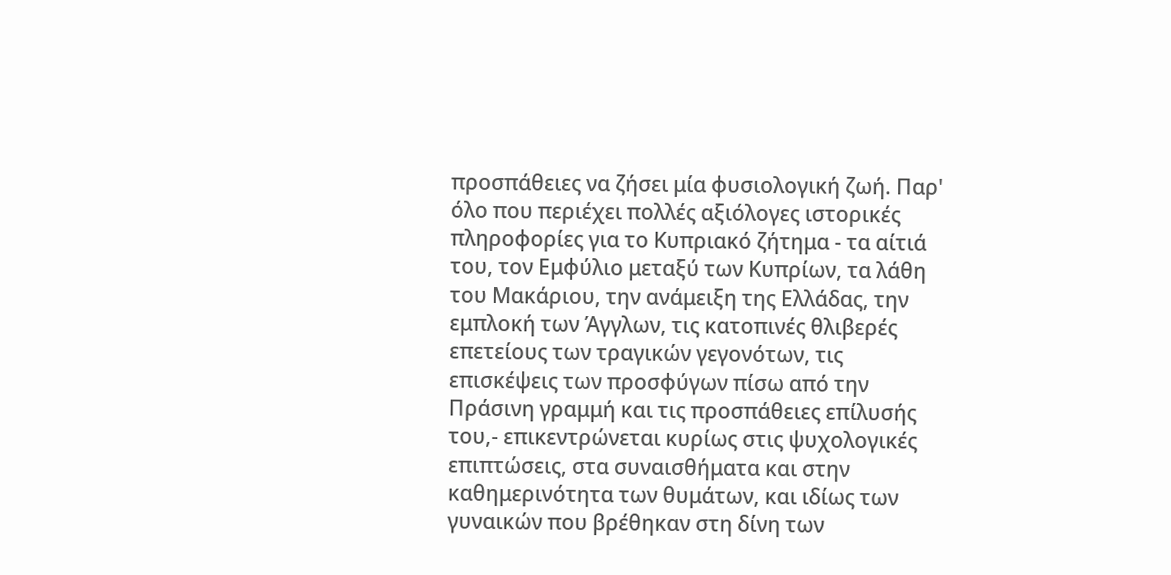προσπάθειες να ζήσει μία φυσιολογική ζωή. Παρ' όλο που περιέχει πολλές αξιόλογες ιστορικές πληροφορίες για το Κυπριακό ζήτημα - τα αίτιά του, τον Εμφύλιο μεταξύ των Κυπρίων, τα λάθη του Μακάριου, την ανάμειξη της Ελλάδας, την εμπλοκή των Άγγλων, τις κατοπινές θλιβερές επετείους των τραγικών γεγονότων, τις επισκέψεις των προσφύγων πίσω από την Πράσινη γραμμή και τις προσπάθειες επίλυσής του,- επικεντρώνεται κυρίως στις ψυχολογικές επιπτώσεις, στα συναισθήματα και στην καθημερινότητα των θυμάτων, και ιδίως των γυναικών που βρέθηκαν στη δίνη των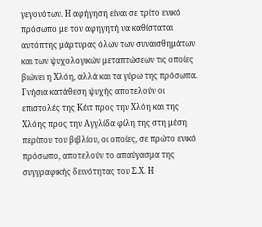γεγονότων. Η αφήγηση είναι σε τρίτο ενικό πρόσωπο με τον αφηγητή να καθίσταται αυτόπτης μάρτυρας όλων των συναισθημάτων και των ψυχολογικών μεταπτώσεων τις οποίες βιώνει η Χλόη, αλλά και τα γύρω της πρόσωπα. Γνήσια κατάθεση ψυχής αποτελούν οι επιστολές της Κέιτ προς την Χλόη και της Χλόης προς την Αγγλίδα φίλη της στη μέση περίπου του βιβλίου, οι οποίες, σε πρώτο ενικό πρόσωπο, αποτελούν το απαύγασμα της συγγραφικής δεινότητας του Σ.Χ. Η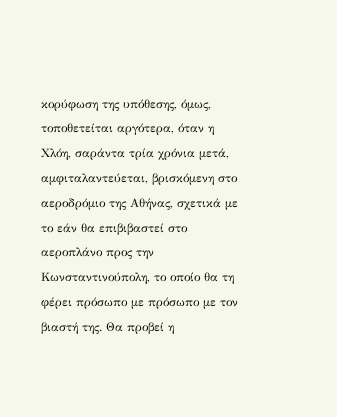κορύφωση της υπόθεσης, όμως, τοποθετείται αργότερα, όταν η Χλόη, σαράντα τρία χρόνια μετά, αμφιταλαντεύεται, βρισκόμενη στο αεροδρόμιο της Αθήνας, σχετικά με το εάν θα επιβιβαστεί στο αεροπλάνο προς την Κωνσταντινούπολη, το οποίο θα τη φέρει πρόσωπο με πρόσωπο με τον βιαστή της. Θα προβεί η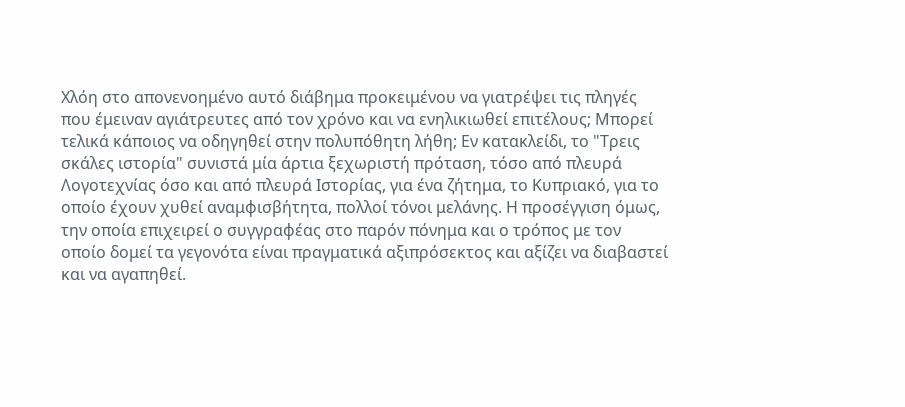Χλόη στο απονενοημένο αυτό διάβημα προκειμένου να γιατρέψει τις πληγές που έμειναν αγιάτρευτες από τον χρόνο και να ενηλικιωθεί επιτέλους; Μπορεί τελικά κάποιος να οδηγηθεί στην πολυπόθητη λήθη; Εν κατακλείδι, το "Τρεις σκάλες ιστορία" συνιστά μία άρτια ξεχωριστή πρόταση, τόσο από πλευρά Λογοτεχνίας όσο και από πλευρά Ιστορίας, για ένα ζήτημα, το Κυπριακό, για το οποίο έχουν χυθεί αναμφισβήτητα, πολλοί τόνοι μελάνης. Η προσέγγιση όμως, την οποία επιχειρεί ο συγγραφέας στο παρόν πόνημα και ο τρόπος με τον οποίο δομεί τα γεγονότα είναι πραγματικά αξιπρόσεκτος και αξίζει να διαβαστεί και να αγαπηθεί.